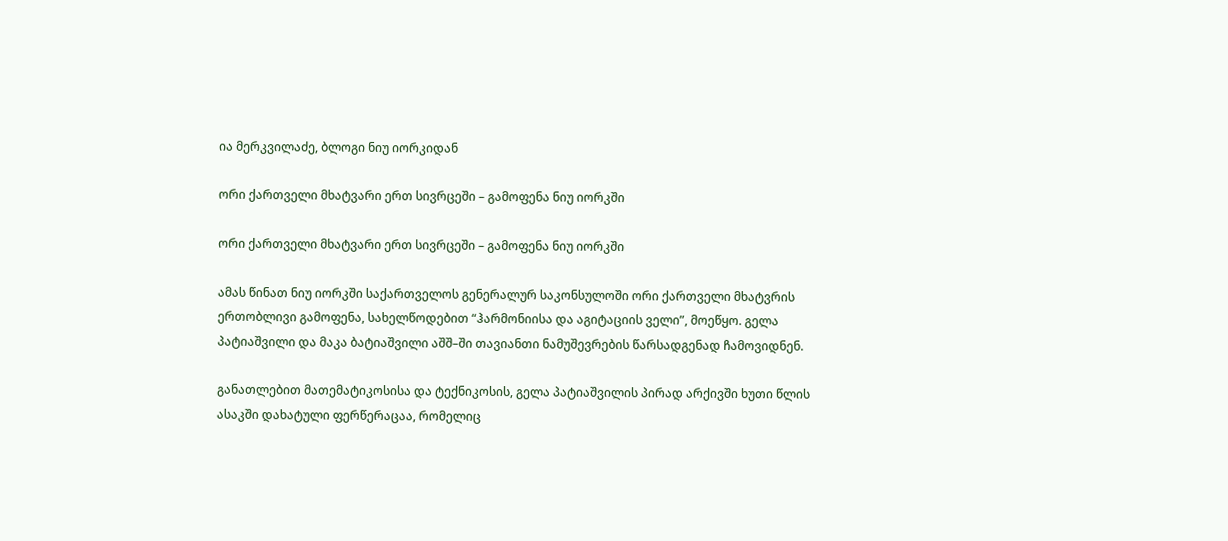ია მერკვილაძე, ბლოგი ნიუ იორკიდან

ორი ქართველი მხატვარი ერთ სივრცეში – გამოფენა ნიუ იორკში

ორი ქართველი მხატვარი ერთ სივრცეში – გამოფენა ნიუ იორკში

ამას წინათ ნიუ იორკში საქართველოს გენერალურ საკონსულოში ორი ქართველი მხატვრის ერთობლივი გამოფენა, სახელწოდებით “ჰარმონიისა და აგიტაციის ველი”, მოეწყო. გელა პატიაშვილი და მაკა ბატიაშვილი აშშ–ში თავიანთი ნამუშევრების წარსადგენად ჩამოვიდნენ.

განათლებით მათემატიკოსისა და ტექნიკოსის, გელა პატიაშვილის პირად არქივში ხუთი წლის ასაკში დახატული ფერწერაცაა, რომელიც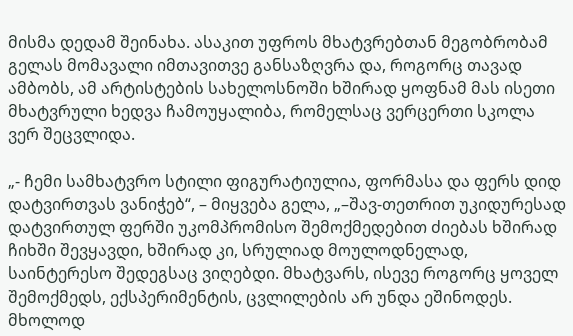მისმა დედამ შეინახა. ასაკით უფროს მხატვრებთან მეგობრობამ გელას მომავალი იმთავითვე განსაზღვრა და, როგორც თავად ამბობს, ამ არტისტების სახელოსნოში ხშირად ყოფნამ მას ისეთი მხატვრული ხედვა ჩამოუყალიბა, რომელსაც ვერცერთი სკოლა ვერ შეცვლიდა.

„- ჩემი სამხატვრო სტილი ფიგურატიულია, ფორმასა და ფერს დიდ დატვირთვას ვანიჭებ“, – მიყვება გელა, „–შავ-თეთრით უკიდურესად დატვირთულ ფერში უკომპრომისო შემოქმედებით ძიებას ხშირად ჩიხში შევყავდი, ხშირად კი, სრულიად მოულოდნელად, საინტერესო შედეგსაც ვიღებდი. მხატვარს, ისევე როგორც ყოველ შემოქმედს, ექსპერიმენტის, ცვლილების არ უნდა ეშინოდეს. მხოლოდ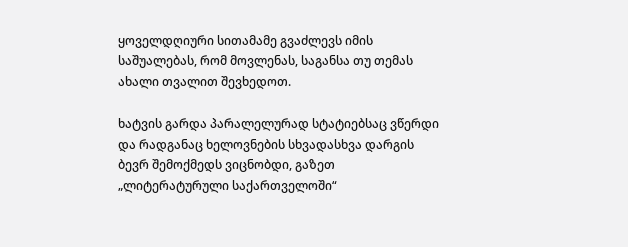ყოველდღიური სითამამე გვაძლევს იმის საშუალებას, რომ მოვლენას, საგანსა თუ თემას ახალი თვალით შევხედოთ.

ხატვის გარდა პარალელურად სტატიებსაც ვწერდი და რადგანაც ხელოვნების სხვადასხვა დარგის ბევრ შემოქმედს ვიცნობდი, გაზეთ „ლიტერატურული საქართველოში“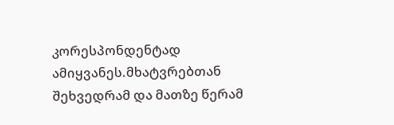კორესპონდენტად ამიყვანეს.მხატვრებთან შეხვედრამ და მათზე წერამ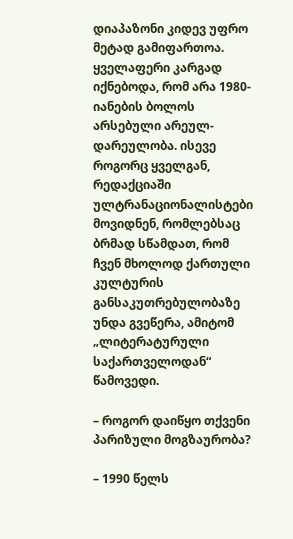დიაპაზონი კიდევ უფრო მეტად გამიფართოა. ყველაფერი კარგად იქნებოდა, რომ არა 1980-იანების ბოლოს არსებული არეულ-დარეულობა. ისევე როგორც ყველგან, რედაქციაში ულტრანაციონალისტები მოვიდნენ, რომლებსაც ბრმად სწამდათ, რომ ჩვენ მხოლოდ ქართული კულტურის განსაკუთრებულობაზე უნდა გვეწერა, ამიტომ „ლიტერატურული საქართველოდან“ წამოვედი.

– როგორ დაიწყო თქვენი პარიზული მოგზაურობა?

– 1990 წელს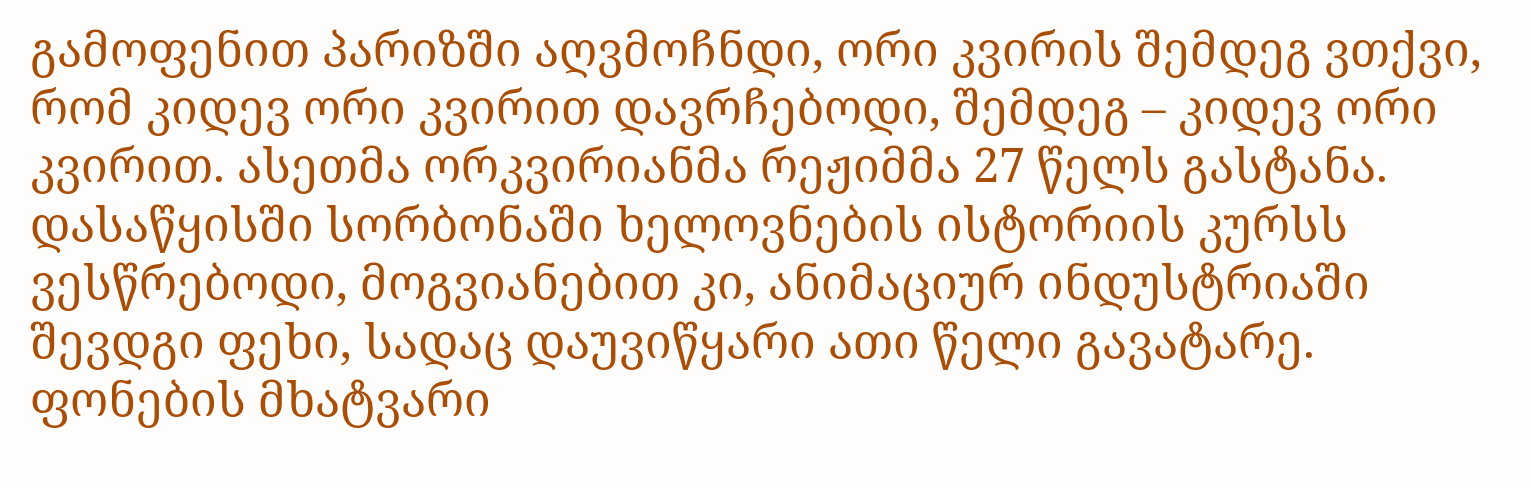გამოფენით პარიზში აღვმოჩნდი, ორი კვირის შემდეგ ვთქვი, რომ კიდევ ორი კვირით დავრჩებოდი, შემდეგ – კიდევ ორი კვირით. ასეთმა ორკვირიანმა რეჟიმმა 27 წელს გასტანა. დასაწყისში სორბონაში ხელოვნების ისტორიის კურსს ვესწრებოდი, მოგვიანებით კი, ანიმაციურ ინდუსტრიაში შევდგი ფეხი, სადაც დაუვიწყარი ათი წელი გავატარე. ფონების მხატვარი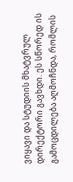ვიყავი და სტუდიის მხატვრულ დირექტორი გავხდი. ეს სწორედ ის გამოცდილება აღმოჩნდა, რომლის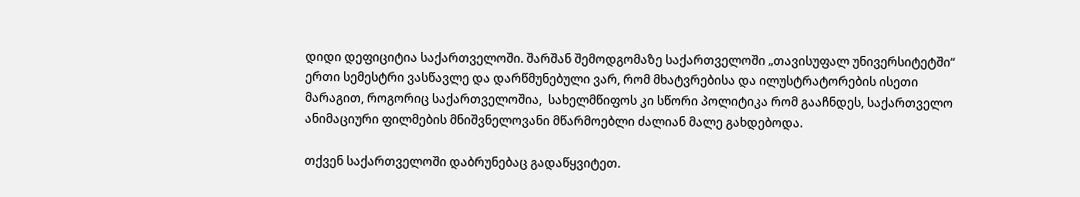დიდი დეფიციტია საქართველოში. შარშან შემოდგომაზე საქართველოში „თავისუფალ უნივერსიტეტში“ ერთი სემესტრი ვასწავლე და დარწმუნებული ვარ, რომ მხატვრებისა და ილუსტრატორების ისეთი მარაგით, როგორიც საქართველოშია,  სახელმწიფოს კი სწორი პოლიტიკა რომ გააჩნდეს, საქართველო ანიმაციური ფილმების მნიშვნელოვანი მწარმოებლი ძალიან მალე გახდებოდა.

თქვენ საქართველოში დაბრუნებაც გადაწყვიტეთ.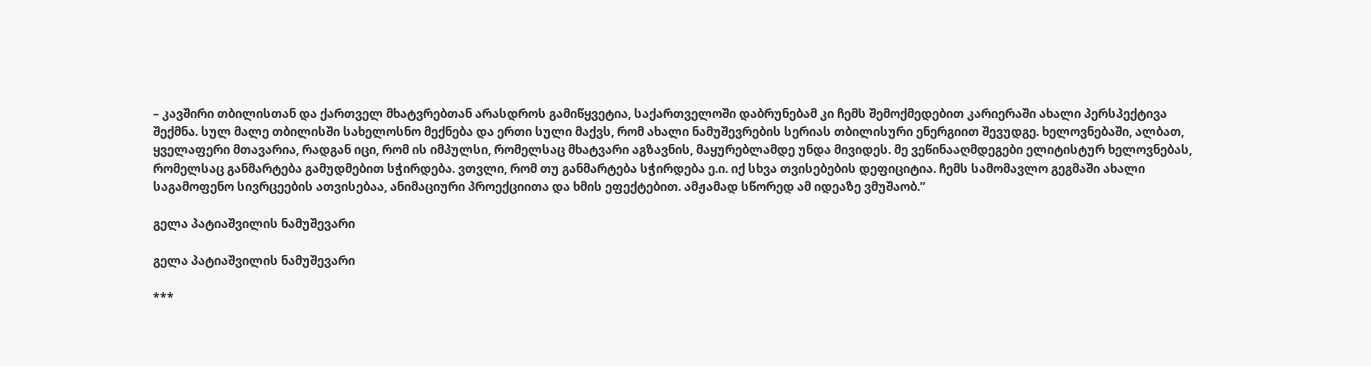– კავშირი თბილისთან და ქართველ მხატვრებთან არასდროს გამიწყვეტია, საქართველოში დაბრუნებამ კი ჩემს შემოქმედებით კარიერაში ახალი პერსპექტივა შექმნა. სულ მალე თბილისში სახელოსნო მექნება და ერთი სული მაქვს, რომ ახალი ნამუშევრების სერიას თბილისური ენერგიით შევუდგე. ხელოვნებაში, ალბათ, ყველაფერი მთავარია, რადგან იცი, რომ ის იმპულსი, რომელსაც მხატვარი აგზავნის, მაყურებლამდე უნდა მივიდეს. მე ვეწინააღმდეგები ელიტისტურ ხელოვნებას, რომელსაც განმარტება გამუდმებით სჭირდება. ვთვლი, რომ თუ განმარტება სჭირდება ე.ი. იქ სხვა თვისებების დეფიციტია. ჩემს სამომავლო გეგმაში ახალი საგამოფენო სივრცეების ათვისებაა, ანიმაციური პროექციითა და ხმის ეფექტებით. ამჟამად სწორედ ამ იდეაზე ვმუშაობ.”

გელა პატიაშვილის ნამუშევარი

გელა პატიაშვილის ნამუშევარი

***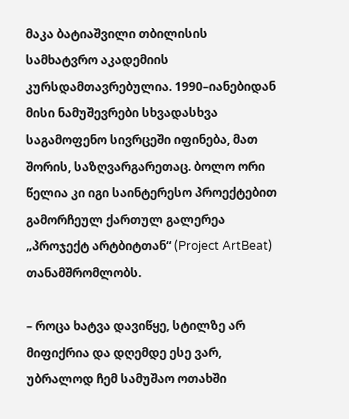მაკა ბატიაშვილი თბილისის სამხატვრო აკადემიის კურსდამთავრებულია. 1990–იანებიდან მისი ნამუშევრები სხვადასხვა საგამოფენო სივრცეში იფინება, მათ შორის, საზღვარგარეთაც. ბოლო ორი წელია კი იგი საინტერესო პროექტებით გამორჩეულ ქართულ გალერეა „პროჯექტ არტბიტთან“ (Project ArtBeat) თანამშრომლობს.

– როცა ხატვა დავიწყე, სტილზე არ მიფიქრია და დღემდე ესე ვარ, უბრალოდ ჩემ სამუშაო ოთახში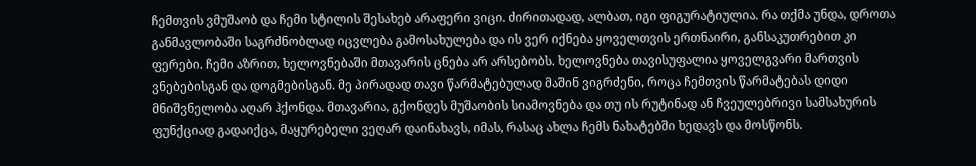ჩემთვის ვმუშაობ და ჩემი სტილის შესახებ არაფერი ვიცი. ძირითადად, ალბათ, იგი ფიგურატიულია. რა თქმა უნდა, დროთა განმავლობაში საგრძნობლად იცვლება გამოსახულება და ის ვერ იქნება ყოველთვის ერთნაირი, განსაკუთრებით კი ფერები. ჩემი აზრით, ხელოვნებაში მთავარის ცნება არ არსებობს. ხელოვნება თავისუფალია ყოველგვარი მართვის ვნებებისგან და დოგმებისგან. მე პირადად თავი წარმატებულად მაშინ ვიგრძენი, როცა ჩემთვის წარმატებას დიდი მნიშვნელობა აღარ ჰქონდა. მთავარია, გქონდეს მუშაობის სიამოვნება და თუ ის რუტინად ან ჩვეულებრივი სამსახურის ფუნქციად გადაიქცა, მაყურებელი ვეღარ დაინახავს, იმას, რასაც ახლა ჩემს ნახატებში ხედავს და მოსწონს.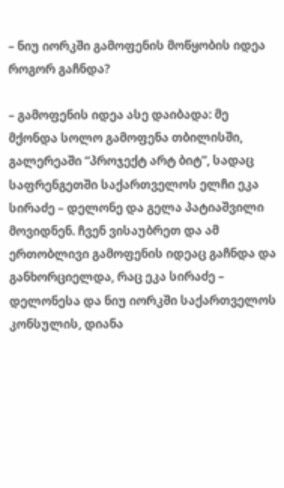– ნიუ იორკში გამოფენის მოწყობის იდეა როგორ გაჩნდა?

– გამოფენის იდეა ასე დაიბადა: მე მქონდა სოლო გამოფენა თბილისში, გალერეაში “პროჯექტ არტ ბიტ”, სადაც საფრენგეთში საქართველოს ელჩი ეკა სირაძე – დელონე და გელა პატიაშვილი მოვიდნენ. ჩვენ ვისაუბრეთ და ამ ერთობლივი გამოფენის იდეაც გაჩნდა და განხორციელდა, რაც ეკა სირაძე – დელონესა და ნიუ იორკში საქართველოს კონსულის, დიანა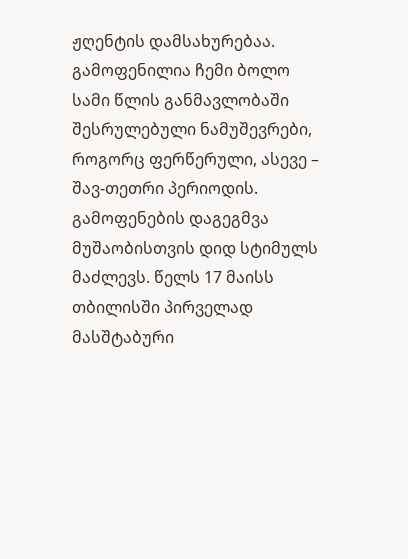ჟღენტის დამსახურებაა. გამოფენილია ჩემი ბოლო სამი წლის განმავლობაში შესრულებული ნამუშევრები, როგორც ფერწერული, ასევე – შავ-თეთრი პერიოდის.  გამოფენების დაგეგმვა მუშაობისთვის დიდ სტიმულს მაძლევს. წელს 17 მაისს თბილისში პირველად მასშტაბური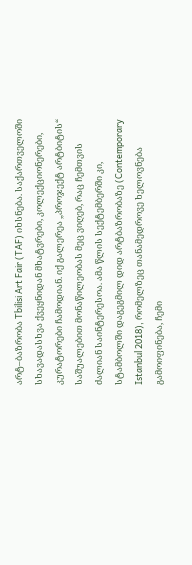არტ–ბაზრობა Tbilisi Art Fair (TAF) იხსნება. საქართველოში სხავადასხვა ქვეყნიდან მხატვრები, კოლექციონერები, კურატორები ჩამოდიან. იქ გალერეა „პროჯექტ არტბიტის“ საშუალებით მონაწილეობას მეც ვიღებ, რაც ჩემთვის ძალიან საინტერესოა. ამა წლის სექტემბერში კი, სტამბოლში დაგეგმილ დიდ არტბაზრობაზე (Contemporary Istanbul 2018), რომელზეც თანამედროვე ხელოვნება გამოიფინება, ჩემი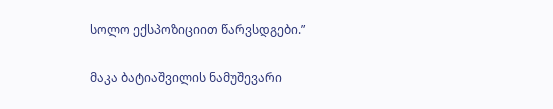სოლო ექსპოზიციით წარვსდგები.”

მაკა ბატიაშვილის ნამუშევარი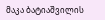მაკა ბატიაშვილის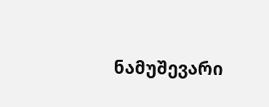ნამუშევარი